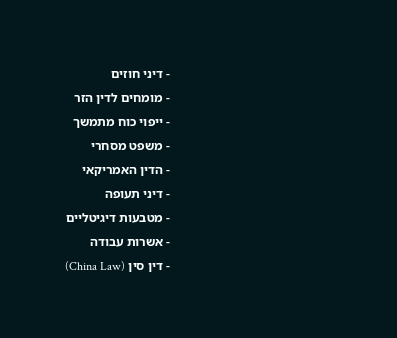- דיני חוזים
- מומחים לדין הזר
- ייפוי כוח מתמשך
- משפט מסחרי
- הדין האמריקאי
- דיני תעופה
- מטבעות דיגיטליים
- אשרות עבודה
- דין סין (China Law)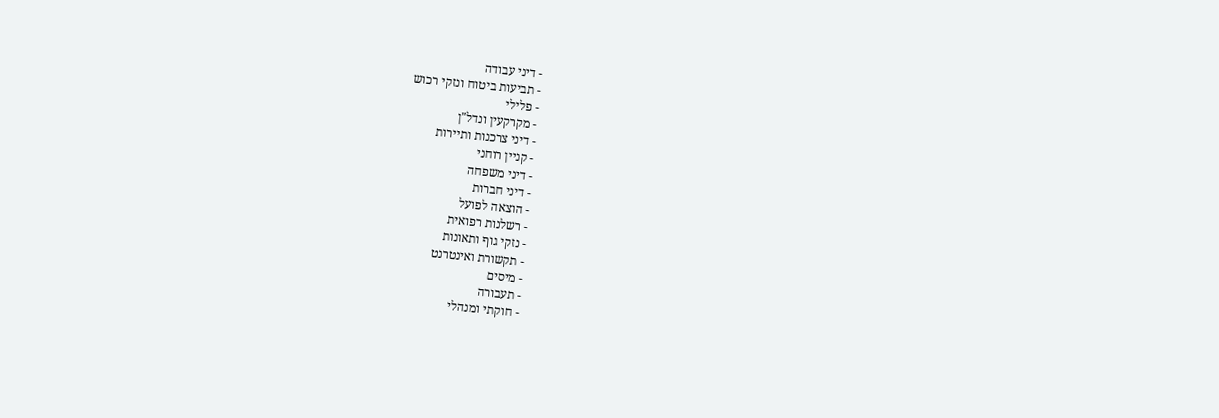- דיני עבודה
- תביעות ביטוח ונזקי רכוש
- פלילי
- מקרקעין ונדל"ן
- דיני צרכנות ותיירות
- קניין רוחני
- דיני משפחה
- דיני חברות
- הוצאה לפועל
- רשלנות רפואית
- נזקי גוף ותאונות
- תקשורת ואינטרנט
- מיסים
- תעבורה
- חוקתי ומנהלי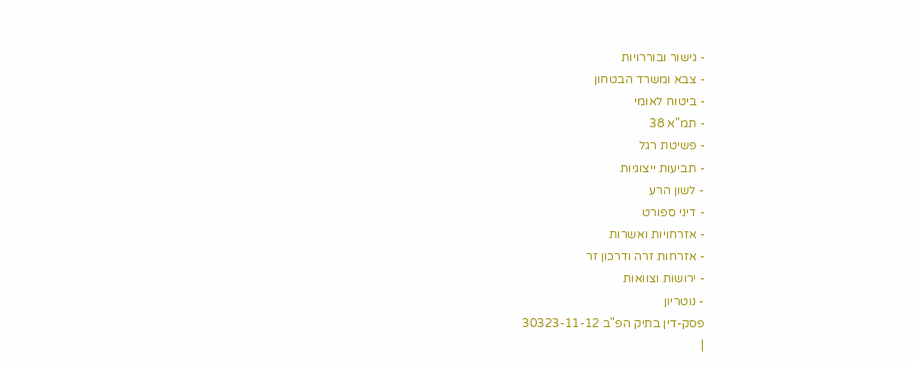- גישור ובוררויות
- צבא ומשרד הבטחון
- ביטוח לאומי
- תמ"א 38
- פשיטת רגל
- תביעות ייצוגיות
- לשון הרע
- דיני ספורט
- אזרחויות ואשרות
- אזרחות זרה ודרכון זר
- ירושות וצוואות
- נוטריון
פסק-דין בתיק הפ"ב 30323-11-12
|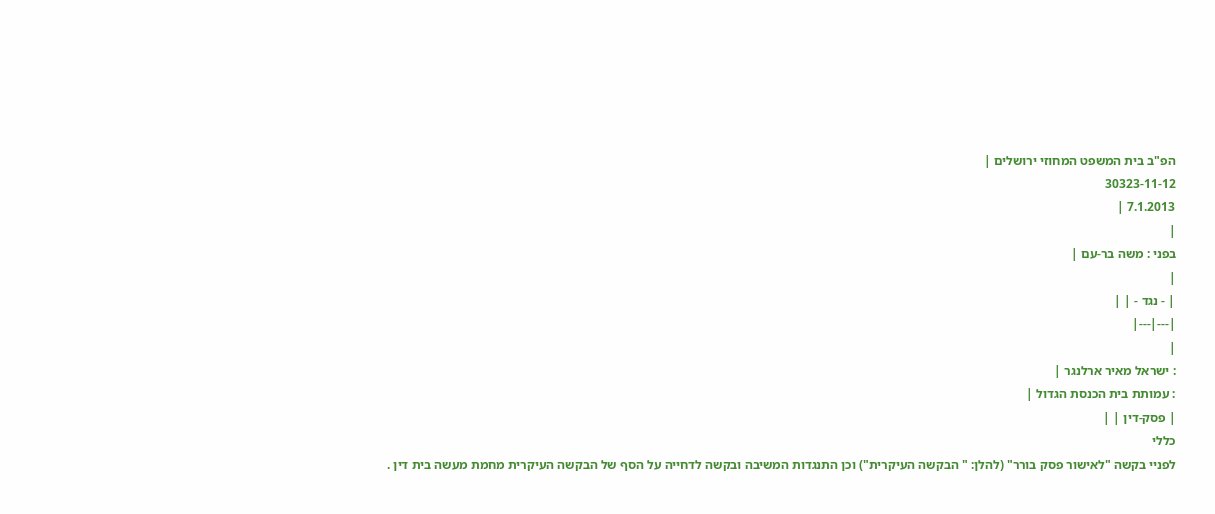הפ"ב בית המשפט המחוזי ירושלים |
30323-11-12
7.1.2013 |
|
בפני : משה בר-עם |
|
| - נגד - | |
|---|---|
|
: ישראל מאיר ארלנגר |
: עמותת בית הכנסת הגדול |
| פסק-דין | |
כללי
לפניי בקשה "לאישור פסק בורר" (להלן: " הבקשה העיקרית") וכן התנגדות המשיבה ובקשה לדחייה על הסף של הבקשה העיקרית מחמת מעשה בית דין .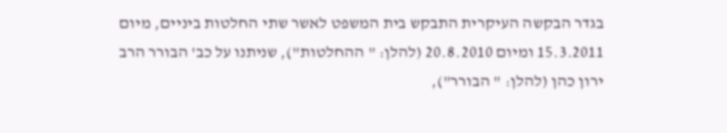בגדר הבקשה העיקרית התבקש בית המשפט לאשר שתי החלטות ביניים, מיום 15.3.2011 ומיום 20.8.2010 (להלן: " ההחלטות"), שניתנו על כב' הבורר הרב ירון כהן (להלן: " הבורר"),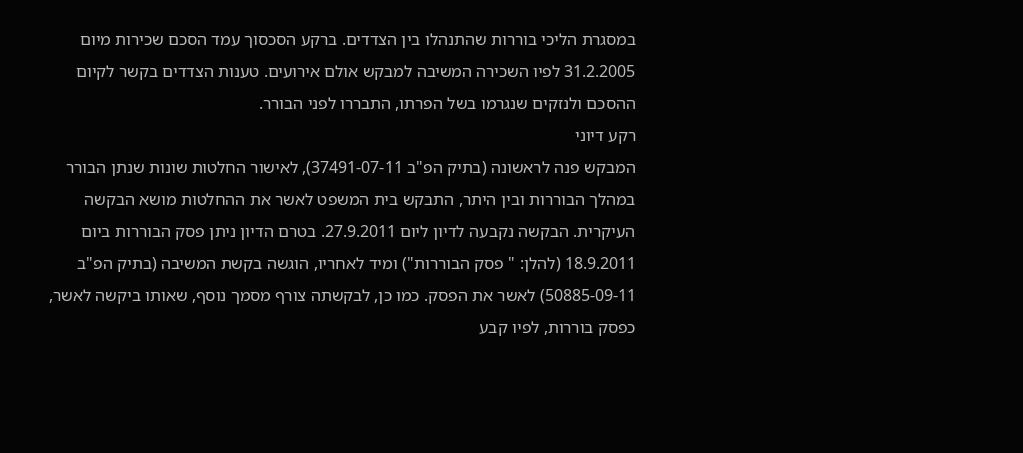במסגרת הליכי בוררות שהתנהלו בין הצדדים. ברקע הסכסוך עמד הסכם שכירות מיום 31.2.2005 לפיו השכירה המשיבה למבקש אולם אירועים. טענות הצדדים בקשר לקיום ההסכם ולנזקים שנגרמו בשל הפרתו, התבררו לפני הבורר.
רקע דיוני
המבקש פנה לראשונה (בתיק הפ"ב 37491-07-11), לאישור החלטות שונות שנתן הבורר במהלך הבוררות ובין היתר, התבקש בית המשפט לאשר את ההחלטות מושא הבקשה העיקרית. הבקשה נקבעה לדיון ליום 27.9.2011. בטרם הדיון ניתן פסק הבוררות ביום 18.9.2011 (להלן: " פסק הבוררות") ומיד לאחריו, הוגשה בקשת המשיבה (בתיק הפ"ב 50885-09-11) לאשר את הפסק. כמו כן, לבקשתה צורף מסמך נוסף, שאותו ביקשה לאשר, כפסק בוררות, לפיו קבע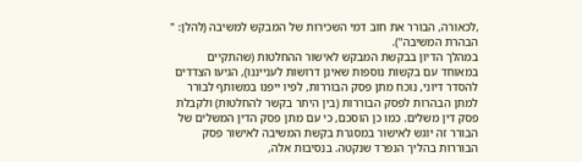,לכאורה, הבורר את חוב דמי השכירות של המבקש למשיבה (להלן: " הבהרת המשיבה").
במהלך הדיון בבקשת המבקש לאישור ההחלטות (שהתקיים במאוחד עם בקשות נוספות שאינן דרושות לענייננו), הגיעו הצדדים להסדר דיוני, נוכח מתן פסק הבוררות, לפיו ייפנו במשותף לבורר למתן הבהרות לפסק הבוררות (בין היתר בקשר להחלטות) ולקבלת פסק דין משלים. כמו כן הוסכם, כי עם מתן פסק הדין המשלים של הבורר זה יוגש לאישור במסגרת בקשת המשיבה לאישור פסק הבוררות בהליך הנפרד שנקטה. בנסיבות אלה,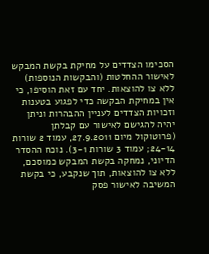הסכימו הצדדים על מחיקת בקשת המבקש לאישור ההחלטות (והבקשות הנוספות) ללא צו להוצאות. יחד עם זאת הוסיפו, כי אין במחיקת הבקשה כדי לפגוע בטענות וזכויות הצדדים לעניין ההבהרות וניתן יהיה להגישם לאישור עם קבלתן (פרוטוקול מיום 27.9.2011, עמוד 2 שורות 24-14; עמוד 3 שורות 3-1). נוכח ההסדר הדיוני, נמחקה בקשת המבקש כמוסכם, ללא צו להוצאות, תוך שנקבע, כי בקשת המשיבה לאישור פסק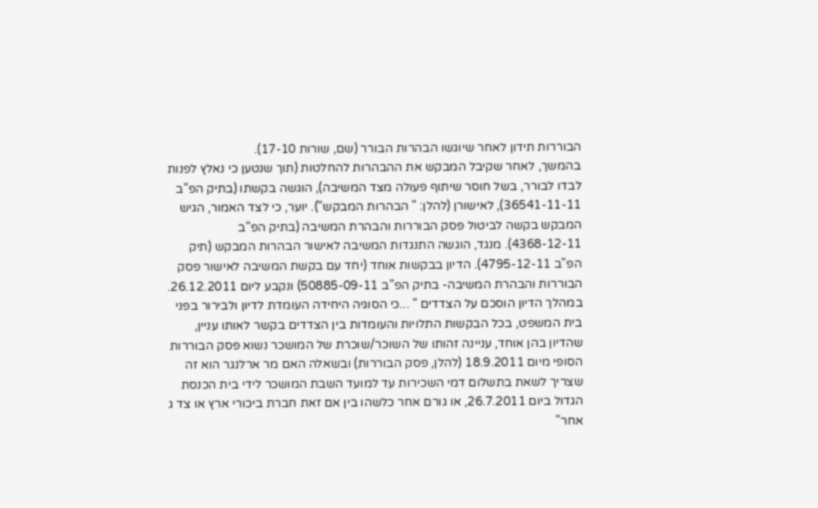הבוררות תידון לאחר שיוגשו הבהרות הבורר (שם, שורות 17-10).
בהמשך, לאחר שקיבל המבקש את ההבהרות להחלטות (תוך שנטען כי נאלץ לפנות לבדו לבורר, בשל חוסר שיתוף פעולה מצד המשיבה), הוגשה בקשתו (בתיק הפ"ב 36541-11-11), לאישורן (להלן: " הבהרות המבקש"). יוער, כי לצד האמור, הגיש המבקש בקשה לביטול פסק הבוררות והבהרת המשיבה (בתיק הפ"ב 4368-12-11). מנגד, הוגשה התנגדות המשיבה לאישור הבהרות המבקש (תיק הפ"ב 4795-12-11). הדיון בבקשות אוחד (יחד עם בקשת המשיבה לאישור פסק הבוררות והבהרת המשיבה- בתיק הפ"ב 50885-09-11) ונקבע ליום 26.12.2011.
במהלך הדיון הוסכם על הצדדים " ...כי הסוגיה היחידה העומדת לדיון ולבירור בפני בית המשפט, בכל הבקשות התלויות והעומדות בין הצדדים בקשר לאותו עניין, שהדיון בהן אוחד, עניינה זהותו של השוכר/שוכרת של המושכר נשוא פסק הבוררות הסופי מיום 18.9.2011 (להלן, פסק הבוררות) ובשאלה האם מר ארלנגר הוא זה שצריך לשאת בתשלום דמי השכירות עד למועד השבת המושכר לידי בית הכנסת הגדול ביום 26.7.2011, או גורם אחר כלשהו בין אם זאת חברת ביכורי ארץ או צד ג אחר"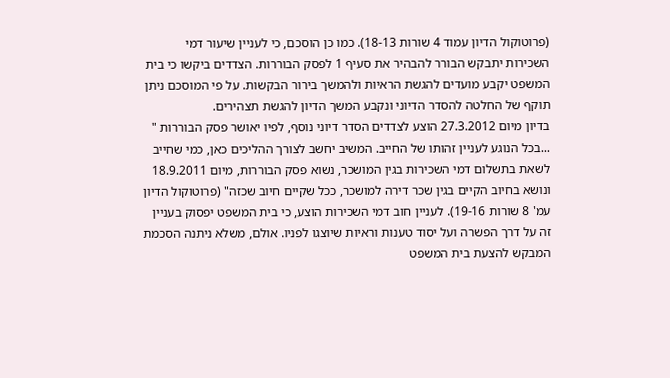(פרוטוקול הדיון עמוד 4 שורות 18-13). כמו כן הוסכם, כי לעניין שיעור דמי השכירות יתבקש הבורר להבהיר את סעיף 1 לפסק הבוררות. הצדדים ביקשו כי בית המשפט יקבע מועדים להגשת הראיות ולהמשך בירור הבקשות. על פי המוסכם ניתן תוקף של החלטה להסדר הדיוני ונקבע המשך הדיון להגשת תצהירים.
בדיון מיום 27.3.2012 הוצע לצדדים הסדר דיוני נוסף, לפיו יאושר פסק הבוררות " ...בכל הנוגע לעניין זהותו של החייב. המשיב יחשב לצורך ההליכים כאן, כמי שחייב לשאת בתשלום דמי השכירות בגין המושכר, נשוא פסק הבוררות, מיום 18.9.2011 ונושא בחיוב הקיים בגין שכר דירה למושכר, ככל שקיים חיוב שכזה" (פרוטוקול הדיון עמ' 8 שורות 19-16). לעניין חוב דמי השכירות הוצע, כי בית המשפט יפסוק בעניין זה על דרך הפשרה ועל יסוד טענות וראיות שיוצגו לפניו. אולם, משלא ניתנה הסכמת המבקש להצעת בית המשפט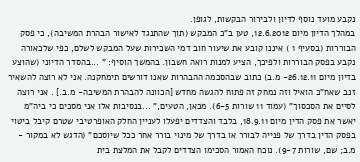נקבע מועד נוסף לדיון ולבירור הבקשות, לגופן.
במהלך הדיון מיום 12.6.2012, טען ב"כ המבקש (תוך שהתנגד לאישור הבהרת המשיבה), כי פסק הבוררות (בסעיף 1 ) איננו קובע את שיעור חוב דמי השכירות שעל המבקש לשלם, כפי שלכאורה נקבע בפסק הבוררות ולפיכך, הציע למנות רואה חשבון. בהמשך הוסיף: " ...בהסדר הדיוני (שהוצע בדיון מיום 26.12.11- מ.ב) כתוב שבהסכמה ההבהרות שאנו דורשים תימחקנה. אני לא רוצה להשאיר זנב שאח"כ הואיל וזה נמחק זה פתוח להגשה מחדש [הכוונה להבהרת המשיבה- מ.ב.] . אני רוצה לסיים את הסכסוך" (עמוד 11 שורות 6-5). מכאן, הטעים," ...בנסיבות אלו אני מסכים כי ביה"מ יאשר את פסק הדין מיום 18.9.11, בלבד והצדדים יפעלו לעניין החלק האופרטיבי שטרם קיבל ביטוי בפסק הדין בדרך של פנייה לבורר או בדרך של מינוי בורר אחר ככל שיוסכם" (הדגש לא במקור - מ.ב; שם, שורות 9-7). נוכח האמור הסכימו הצדדים לקבל את המלצת בית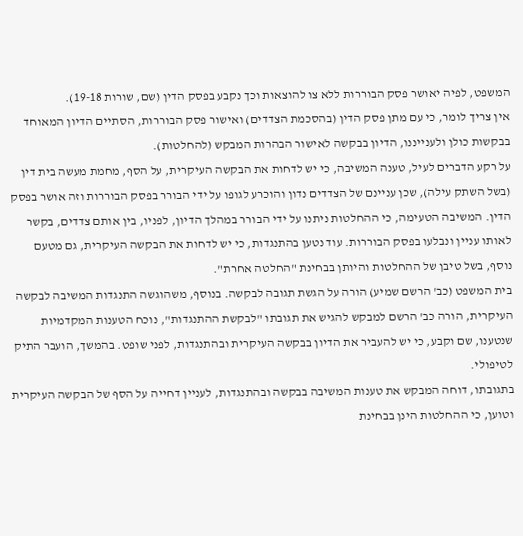המשפט, לפיה יאושר פסק הבוררות ללא צו להוצאות וכך נקבע בפסק הדין (שם, שורות 19-18).
אין צריך לומר, כי עם מתן פסק הדין (בהסכמת הצדדים) ואישור פסק הבוררות, הסתיים הדיון המאוחד בבקשות כולן ולענייננו, הדיון בבקשה לאישור הבהרות המבקש (להחלטות).
על רקע הדברים לעיל, טענה המשיבה, כי יש לדחות את הבקשה העיקרית, על הסף, מחמת מעשה בית דין (בשל השתק עילה), שכן עניינם של הצדדים נדון והוכרע לגופו על ידי הבורר בפסק הבוררות וזה אושר בפסק הדין. המשיבה הטעימה, כי ההחלטות ניתנו על ידי הבורר במהלך הדיון, לפניו, בין אותם צדדים, בקשר לאותו עניין ונבלעו בפסק הבוררות. עוד נטען בהתנגדות, כי יש לדחות את הבקשה העיקרית, גם מטעם נוסף, בשל טיבן של ההחלטות והיותן בבחינת "החלטה אחרת".
בית המשפט (כב' הרשם שמיע) הורה על הגשת תגובה לבקשה. בנוסף, משהוגשה התנגדות המשיבה לבקשה העיקרית, הורה כב' הרשם למבקש להגיש את תגובתו "לבקשת ההתנגדות", נוכח הטענות המקדמיות שנטענו, שם וקבע, כי יש להעביר את הדיון בבקשה העיקרית ובהתנגדות, לפני שופט. בהמשך, הועבר התיק לטיפולי.
בתגובתו, דוחה המבקש את טענות המשיבה בבקשה ובהתנגדות, לעניין דחייה על הסף של הבקשה העיקרית וטוען, כי ההחלטות הינן בבחינת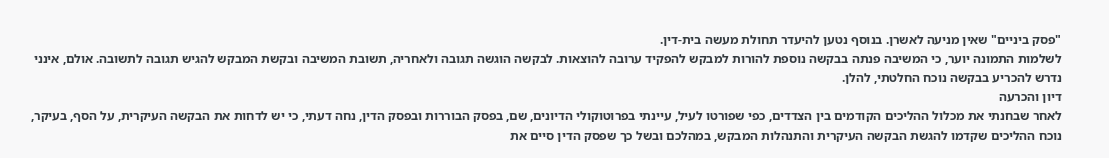"פסק ביניים" שאין מניעה לאשרן. בנוסף נטען להיעדר תחולת מעשה בית-דין.
לשלמות התמונה יוער, כי המשיבה פנתה בבקשה נוספת להורות למבקש להפקיד ערובה להוצאות. לבקשה הוגשה תגובה ולאחריה, תשובת המשיבה ובקשת המבקש להגיש תגובה לתשובה. אולם, אינני נדרש להכריע בבקשה נוכח החלטתי, להלן.
דיון והכרעה
לאחר שבחנתי את מכלול ההליכים הקודמים בין הצדדים, כפי שפורטו לעיל, עיינתי בפרוטוקולי הדיונים, שם, בפסק הבוררות ובפסק הדין, נחה דעתי, כי יש לדחות את הבקשה העיקרית, על הסף, בעיקר, נוכח ההליכים שקדמו להגשת הבקשה העיקרית והתנהלות המבקש, במהלכם ובשל כך שפסק הדין סיים את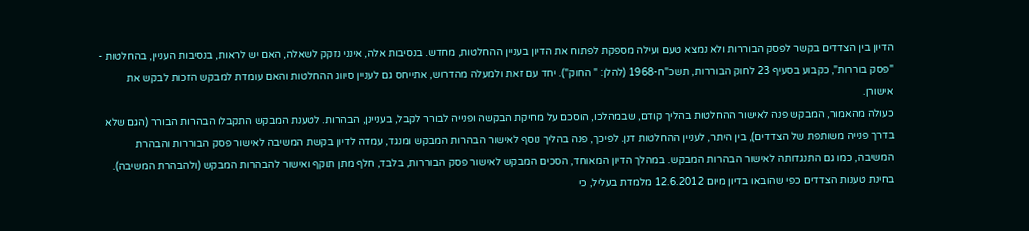הדיון בין הצדדים בקשר לפסק הבוררות ולא נמצא טעם ועילה מספקת לפתוח את הדיון בעניין ההחלטות, מחדש. בנסיבות אלה, אינני נזקק לשאלה, האם יש לראות, בנסיבות העניין, בהחלטות - "פסק בוררות", כקבוע בסעיף 23 לחוק הבוררות, תשכ"ח-1968 (להלן: " החוק"). יחד עם זאת ולמעלה מהדרוש, אתייחס גם לעניין סיווג ההחלטות והאם עומדת למבקש הזכות לבקש את אישורן.
כעולה מהאמור, המבקש פנה לאישור ההחלטות בהליך קודם, שבמהלכו, הוסכם על מחיקת הבקשה ופנייה לבורר לקבל, בעניינן, הבהרות. לטענת המבקש התקבלו הבהרות הבורר (הגם שלא בדרך פנייה משותפת של הצדדים), בין היתר, לעניין ההחלטות דנן. לפיכך, פנה בהליך נוסף לאישור הבהרות המבקש ומנגד, עמדה לדיון בקשת המשיבה לאישור פסק הבוררות והבהרת המשיבה, כמו גם התנגדותה לאישור הבהרות המבקש. במהלך הדיון המאוחד, הסכים המבקש לאישור פסק הבוררות, בלבד, חלף מתן תוקף ואישור להבהרות המבקש (ולהבהרת המשיבה). בחינת טענות הצדדים כפי שהובאו בדיון מיום 12.6.2012 מלמדת בעליל, כי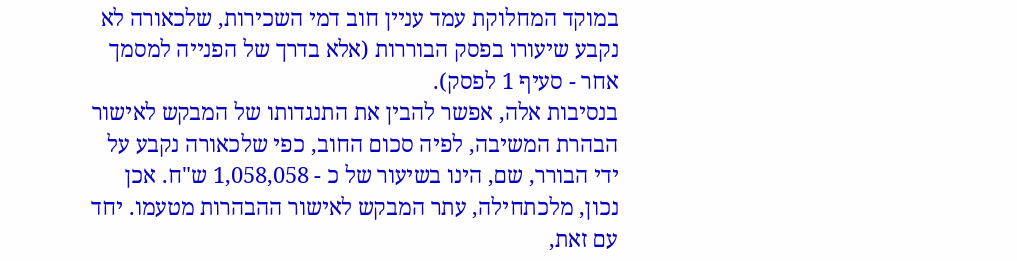במוקד המחלוקת עמד עניין חוב דמי השכירות, שלכאורה לא נקבע שיעורו בפסק הבוררות (אלא בדרך של הפנייה למסמך אחר - סעיף 1 לפסק).
בנסיבות אלה, אפשר להבין את התנגדותו של המבקש לאישור הבהרת המשיבה, לפיה סכום החוב, כפי שלכאורה נקבע על ידי הבורר, שם, הינו בשיעור של כ - 1,058,058 ש"ח. אכן נכון, מלכתחילה, עתר המבקש לאישור ההבהרות מטעמו. יחד עם זאת,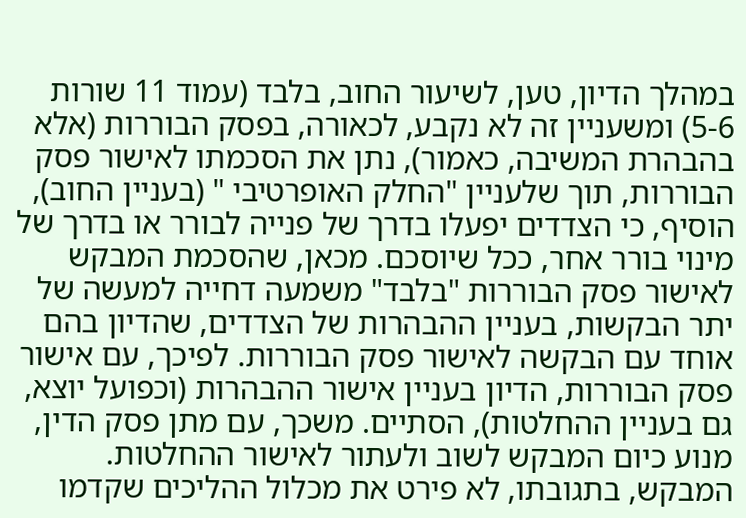במהלך הדיון, טען, לשיעור החוב, בלבד (עמוד 11 שורות 5-6) ומשעניין זה לא נקבע, לכאורה, בפסק הבוררות (אלא בהבהרת המשיבה, כאמור), נתן את הסכמתו לאישור פסק הבוררות, תוך שלעניין "החלק האופרטיבי " (בעניין החוב), הוסיף, כי הצדדים יפעלו בדרך של פנייה לבורר או בדרך של מינוי בורר אחר, ככל שיוסכם. מכאן, שהסכמת המבקש לאישור פסק הבוררות "בלבד" משמעה דחייה למעשה של יתר הבקשות, בעניין ההבהרות של הצדדים, שהדיון בהם אוחד עם הבקשה לאישור פסק הבוררות. לפיכך, עם אישור פסק הבוררות, הדיון בעניין אישור ההבהרות (וכפועל יוצא, גם בעניין ההחלטות), הסתיים. משכך, עם מתן פסק הדין, מנוע כיום המבקש לשוב ולעתור לאישור ההחלטות.
המבקש, בתגובתו, לא פירט את מכלול ההליכים שקדמו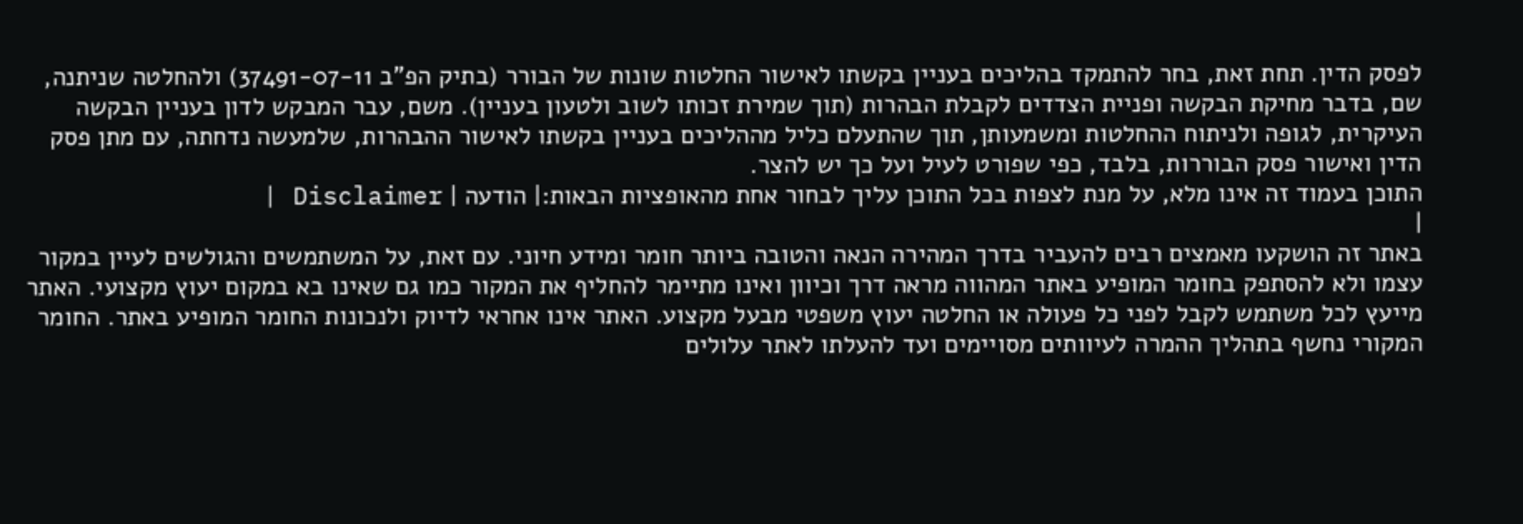לפסק הדין. תחת זאת, בחר להתמקד בהליכים בעניין בקשתו לאישור החלטות שונות של הבורר (בתיק הפ"ב 37491-07-11) ולהחלטה שניתנה, שם, בדבר מחיקת הבקשה ופניית הצדדים לקבלת הבהרות (תוך שמירת זכותו לשוב ולטעון בעניין). משם, עבר המבקש לדון בעניין הבקשה העיקרית, לגופה ולניתוח ההחלטות ומשמעותן, תוך שהתעלם כליל מההליכים בעניין בקשתו לאישור ההבהרות, שלמעשה נדחתה, עם מתן פסק הדין ואישור פסק הבוררות, בלבד, כפי שפורט לעיל ועל כך יש להצר.
התוכן בעמוד זה אינו מלא, על מנת לצפות בכל התוכן עליך לבחור אחת מהאופציות הבאות:| הודעה | Disclaimer |
|
באתר זה הושקעו מאמצים רבים להעביר בדרך המהירה הנאה והטובה ביותר חומר ומידע חיוני. עם זאת, על המשתמשים והגולשים לעיין במקור עצמו ולא להסתפק בחומר המופיע באתר המהווה מראה דרך וכיוון ואינו מתיימר להחליף את המקור כמו גם שאינו בא במקום יעוץ מקצועי. האתר מייעץ לכל משתמש לקבל לפני כל פעולה או החלטה יעוץ משפטי מבעל מקצוע. האתר אינו אחראי לדיוק ולנכונות החומר המופיע באתר. החומר המקורי נחשף בתהליך ההמרה לעיוותים מסויימים ועד להעלתו לאתר עלולים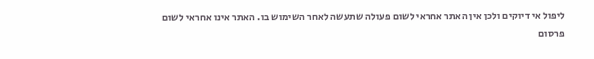ליפול אי דיוקים ולכן אין האתר אחראי לשום פעולה שתעשה לאחר השימוש בו. האתר אינו אחראי לשום פרסום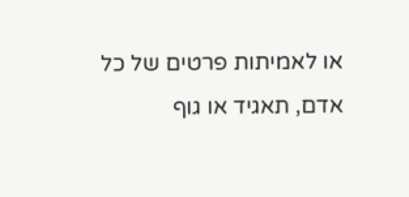או לאמיתות פרטים של כל אדם, תאגיד או גוף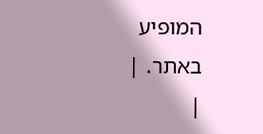המופיע באתר. |
|